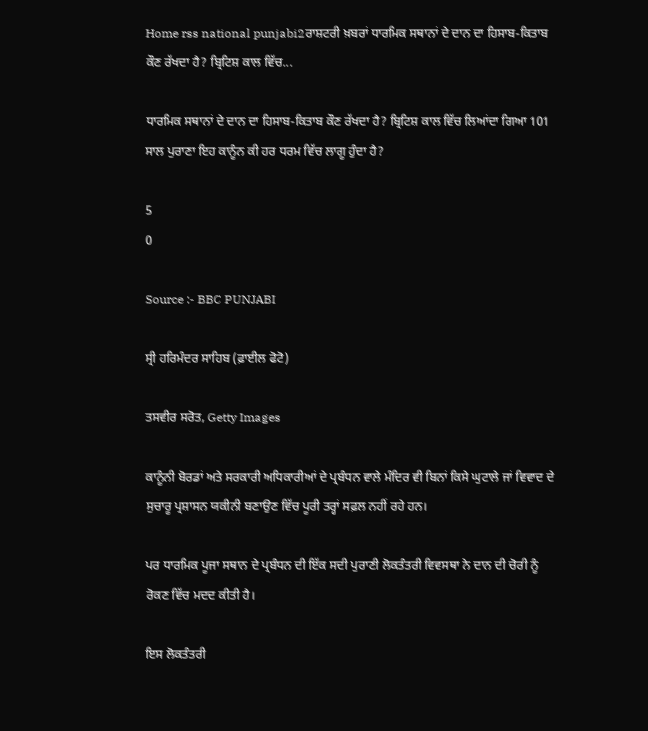Home rss national punjabi2ਰਾਸ਼ਟਰੀ ਖ਼ਬਰਾਂ ਧਾਰਮਿਕ ਸਥਾਨਾਂ ਦੇ ਦਾਨ ਦਾ ਹਿਸਾਬ-ਕਿਤਾਬ ਕੌਣ ਰੱਖਦਾ ਹੈ? ਬ੍ਰਿਟਿਸ਼ ਕਾਲ ਵਿੱਚ...

ਧਾਰਮਿਕ ਸਥਾਨਾਂ ਦੇ ਦਾਨ ਦਾ ਹਿਸਾਬ-ਕਿਤਾਬ ਕੌਣ ਰੱਖਦਾ ਹੈ? ਬ੍ਰਿਟਿਸ਼ ਕਾਲ ਵਿੱਚ ਲਿਆਂਦਾ ਗਿਆ 101 ਸਾਲ ਪੁਰਾਣਾ ਇਹ ਕਾਨੂੰਨ ਕੀ ਹਰ ਧਰਮ ਵਿੱਚ ਲਾਗੂ ਹੁੰਦਾ ਹੈ?

5
0

Source :- BBC PUNJABI

ਸ੍ਰੀ ਹਰਿਮੰਦਰ ਸਾਹਿਬ (ਫ਼ਾਈਲ ਫੋਟੋ)

ਤਸਵੀਰ ਸਰੋਤ, Getty Images

ਕਾਨੂੰਨੀ ਬੋਰਡਾਂ ਅਤੇ ਸਰਕਾਰੀ ਅਧਿਕਾਰੀਆਂ ਦੇ ਪ੍ਰਬੰਧਨ ਵਾਲੇ ਮੰਦਿਰ ਵੀ ਬਿਨਾਂ ਕਿਸੇ ਘੁਟਾਲੇ ਜਾਂ ਵਿਵਾਦ ਦੇ ਸੁਚਾਰੂ ਪ੍ਰਸ਼ਾਸਨ ਯਕੀਨੀ ਬਣਾਉਣ ਵਿੱਚ ਪੂਰੀ ਤਰ੍ਹਾਂ ਸਫ਼ਲ ਨਹੀਂ ਰਹੇ ਹਨ।

ਪਰ ਧਾਰਮਿਕ ਪੂਜਾ ਸਥਾਨ ਦੇ ਪ੍ਰਬੰਧਨ ਦੀ ਇੱਕ ਸਦੀ ਪੁਰਾਣੀ ਲੋਕਤੰਤਰੀ ਵਿਵਸਥਾ ਨੇ ਦਾਨ ਦੀ ਚੋਰੀ ਨੂੰ ਰੋਕਣ ਵਿੱਚ ਮਦਦ ਕੀਤੀ ਹੈ।

ਇਸ ਲੋਕਤੰਤਰੀ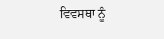ਵਿਵਸਥਾ ਨੂੰ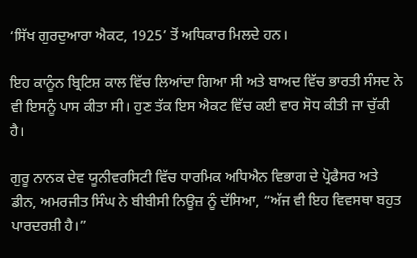‘ਸਿੱਖ ਗੁਰਦੁਆਰਾ ਐਕਟ, 1925’ ਤੋਂ ਅਧਿਕਾਰ ਮਿਲਦੇ ਹਨ।

ਇਹ ਕਾਨੂੰਨ ਬ੍ਰਿਟਿਸ਼ ਕਾਲ ਵਿੱਚ ਲਿਆਂਦਾ ਗਿਆ ਸੀ ਅਤੇ ਬਾਅਦ ਵਿੱਚ ਭਾਰਤੀ ਸੰਸਦ ਨੇ ਵੀ ਇਸਨੂੰ ਪਾਸ ਕੀਤਾ ਸੀ। ਹੁਣ ਤੱਕ ਇਸ ਐਕਟ ਵਿੱਚ ਕਈ ਵਾਰ ਸੋਧ ਕੀਤੀ ਜਾ ਚੁੱਕੀ ਹੈ।

ਗੁਰੂ ਨਾਨਕ ਦੇਵ ਯੂਨੀਵਰਸਿਟੀ ਵਿੱਚ ਧਾਰਮਿਕ ਅਧਿਐਨ ਵਿਭਾਗ ਦੇ ਪ੍ਰੋਫੈਸਰ ਅਤੇ ਡੀਨ, ਅਮਰਜੀਤ ਸਿੰਘ ਨੇ ਬੀਬੀਸੀ ਨਿਊਜ਼ ਨੂੰ ਦੱਸਿਆ, “ਅੱਜ ਵੀ ਇਹ ਵਿਵਸਥਾ ਬਹੁਤ ਪਾਰਦਰਸ਼ੀ ਹੈ।”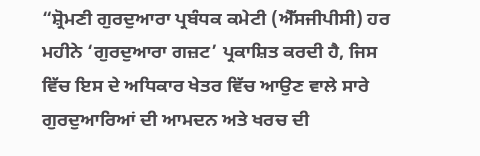“ਸ਼੍ਰੋਮਣੀ ਗੁਰਦੁਆਰਾ ਪ੍ਰਬੰਧਕ ਕਮੇਟੀ (ਐੱਸਜੀਪੀਸੀ) ਹਰ ਮਹੀਨੇ ‘ਗੁਰਦੁਆਰਾ ਗਜ਼ਟ’ ਪ੍ਰਕਾਸ਼ਿਤ ਕਰਦੀ ਹੈ, ਜਿਸ ਵਿੱਚ ਇਸ ਦੇ ਅਧਿਕਾਰ ਖੇਤਰ ਵਿੱਚ ਆਉਣ ਵਾਲੇ ਸਾਰੇ ਗੁਰਦੁਆਰਿਆਂ ਦੀ ਆਮਦਨ ਅਤੇ ਖਰਚ ਦੀ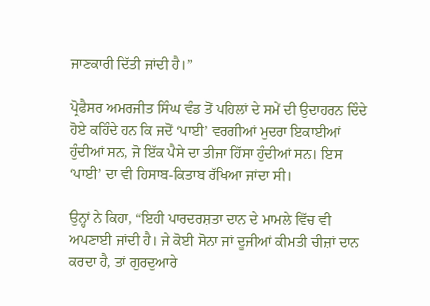ਜਾਣਕਾਰੀ ਦਿੱਤੀ ਜਾਂਦੀ ਹੈ।”

ਪ੍ਰੋਫੈਸਰ ਅਮਰਜੀਤ ਸਿੰਘ ਵੰਡ ਤੋਂ ਪਹਿਲਾਂ ਦੇ ਸਮੇਂ ਦੀ ਉਦਾਹਰਨ ਦਿੰਦੇ ਹੋਏ ਕਹਿੰਦੇ ਹਨ ਕਿ ਜਦੋਂ ‘ਪਾਈ’ ਵਰਗੀਆਂ ਮੁਦਰਾ ਇਕਾਈਆਂ ਹੁੰਦੀਆਂ ਸਨ, ਜੋ ਇੱਕ ਪੈਸੇ ਦਾ ਤੀਜਾ ਹਿੱਸਾ ਹੁੰਦੀਆਂ ਸਨ। ਇਸ ‘ਪਾਈ’ ਦਾ ਵੀ ਹਿਸਾਬ-ਕਿਤਾਬ ਰੱਖਿਆ ਜਾਂਦਾ ਸੀ।

ਉਨ੍ਹਾਂ ਨੇ ਕਿਹਾ, “ਇਹੀ ਪਾਰਦਰਸ਼ਤਾ ਦਾਨ ਦੇ ਮਾਮਲੇ ਵਿੱਚ ਵੀ ਅਪਣਾਈ ਜਾਂਦੀ ਹੈ। ਜੇ ਕੋਈ ਸੋਨਾ ਜਾਂ ਦੂਜੀਆਂ ਕੀਮਤੀ ਚੀਜ਼ਾਂ ਦਾਨ ਕਰਦਾ ਹੈ, ਤਾਂ ਗੁਰਦੁਆਰੇ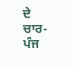ਦੇ ਚਾਰ-ਪੰਜ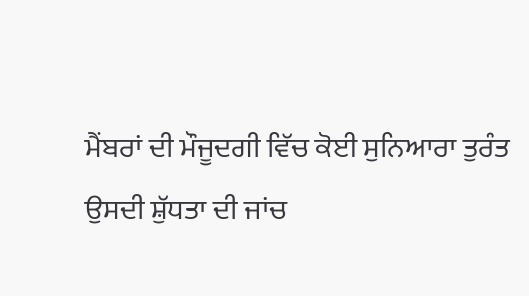ਮੈਂਬਰਾਂ ਦੀ ਮੌਜੂਦਗੀ ਵਿੱਚ ਕੋਈ ਸੁਨਿਆਰਾ ਤੁਰੰਤ ਉਸਦੀ ਸ਼ੁੱਧਤਾ ਦੀ ਜਾਂਚ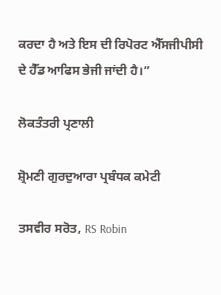ਕਰਦਾ ਹੈ ਅਤੇ ਇਸ ਦੀ ਰਿਪੋਰਟ ਐੱਸਜੀਪੀਸੀ ਦੇ ਹੈੱਡ ਆਫਿਸ ਭੇਜੀ ਜਾਂਦੀ ਹੈ।”

ਲੋਕਤੰਤਰੀ ਪ੍ਰਣਾਲੀ

ਸ਼੍ਰੋਮਣੀ ਗੁਰਦੁਆਰਾ ਪ੍ਰਬੰਧਕ ਕਮੇਟੀ

ਤਸਵੀਰ ਸਰੋਤ, RS Robin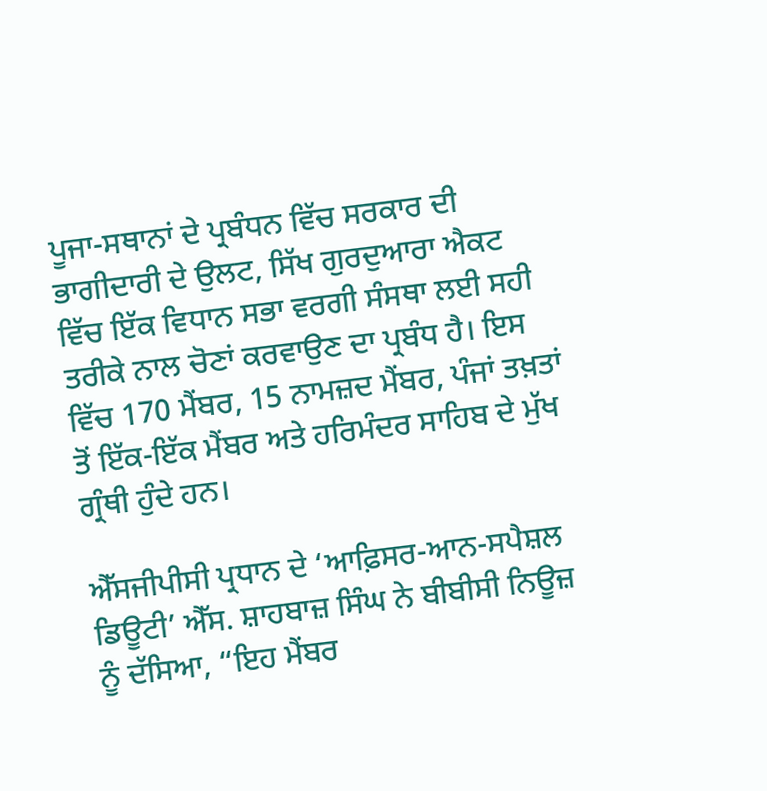ਪੂਜਾ-ਸਥਾਨਾਂ ਦੇ ਪ੍ਰਬੰਧਨ ਵਿੱਚ ਸਰਕਾਰ ਦੀ ਭਾਗੀਦਾਰੀ ਦੇ ਉਲਟ, ਸਿੱਖ ਗੁਰਦੁਆਰਾ ਐਕਟ ਵਿੱਚ ਇੱਕ ਵਿਧਾਨ ਸਭਾ ਵਰਗੀ ਸੰਸਥਾ ਲਈ ਸਹੀ ਤਰੀਕੇ ਨਾਲ ਚੋਣਾਂ ਕਰਵਾਉਣ ਦਾ ਪ੍ਰਬੰਧ ਹੈ। ਇਸ ਵਿੱਚ 170 ਮੈਂਬਰ, 15 ਨਾਮਜ਼ਦ ਮੈਂਬਰ, ਪੰਜਾਂ ਤਖ਼ਤਾਂ ਤੋਂ ਇੱਕ-ਇੱਕ ਮੈਂਬਰ ਅਤੇ ਹਰਿਮੰਦਰ ਸਾਹਿਬ ਦੇ ਮੁੱਖ ਗ੍ਰੰਥੀ ਹੁੰਦੇ ਹਨ।

ਐੱਸਜੀਪੀਸੀ ਪ੍ਰਧਾਨ ਦੇ ‘ਆਫ਼ਿਸਰ-ਆਨ-ਸਪੈਸ਼ਲ ਡਿਊਟੀ’ ਐੱਸ. ਸ਼ਾਹਬਾਜ਼ ਸਿੰਘ ਨੇ ਬੀਬੀਸੀ ਨਿਊਜ਼ ਨੂੰ ਦੱਸਿਆ, “ਇਹ ਮੈਂਬਰ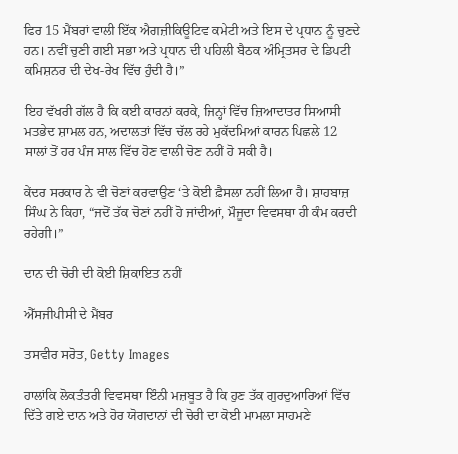ਫਿਰ 15 ਮੈਂਬਰਾਂ ਵਾਲੀ ਇੱਕ ਐਗਜ਼ੀਕਿਊਟਿਵ ਕਮੇਟੀ ਅਤੇ ਇਸ ਦੇ ਪ੍ਰਧਾਨ ਨੂੰ ਚੁਣਦੇ ਹਨ। ਨਵੀਂ ਚੁਣੀ ਗਈ ਸਭਾ ਅਤੇ ਪ੍ਰਧਾਨ ਦੀ ਪਹਿਲੀ ਬੈਠਕ ਅੰਮ੍ਰਿਤਸਰ ਦੇ ਡਿਪਟੀ ਕਮਿਸ਼ਨਰ ਦੀ ਦੇਖ-ਰੇਖ ਵਿੱਚ ਹੁੰਦੀ ਹੈ।”

ਇਹ ਵੱਖਰੀ ਗੱਲ ਹੈ ਕਿ ਕਈ ਕਾਰਨਾਂ ਕਰਕੇ, ਜਿਨ੍ਹਾਂ ਵਿੱਚ ਜ਼ਿਆਦਾਤਰ ਸਿਆਸੀ ਮਤਭੇਦ ਸ਼ਾਮਲ ਹਨ, ਅਦਾਲਤਾਂ ਵਿੱਚ ਚੱਲ ਰਹੇ ਮੁਕੱਦਮਿਆਂ ਕਾਰਨ ਪਿਛਲੇ 12 ਸਾਲਾਂ ਤੋਂ ਹਰ ਪੰਜ ਸਾਲ ਵਿੱਚ ਹੋਣ ਵਾਲੀ ਚੋਣ ਨਹੀਂ ਹੋ ਸਕੀ ਹੈ।

ਕੇਂਦਰ ਸਰਕਾਰ ਨੇ ਵੀ ਚੋਣਾਂ ਕਰਵਾਉਣ ‘ਤੇ ਕੋਈ ਫ਼ੈਸਲਾ ਨਹੀਂ ਲਿਆ ਹੈ। ਸ਼ਾਹਬਾਜ਼ ਸਿੰਘ ਨੇ ਕਿਹਾ, “ਜਦੋਂ ਤੱਕ ਚੋਣਾਂ ਨਹੀਂ ਹੋ ਜਾਂਦੀਆਂ, ਮੌਜੂਦਾ ਵਿਵਸਥਾ ਹੀ ਕੰਮ ਕਰਦੀ ਰਹੇਗੀ।”

ਦਾਨ ਦੀ ਚੋਰੀ ਦੀ ਕੋਈ ਸ਼ਿਕਾਇਤ ਨਹੀਂ

ਐੱਸਜੀਪੀਸੀ ਦੇ ਮੈਂਬਰ

ਤਸਵੀਰ ਸਰੋਤ, Getty Images

ਹਾਲਾਂਕਿ ਲੋਕਤੰਤਰੀ ਵਿਵਸਥਾ ਇੰਨੀ ਮਜ਼ਬੂਤ ਹੈ ਕਿ ਹੁਣ ਤੱਕ ਗੁਰਦੁਆਰਿਆਂ ਵਿੱਚ ਦਿੱਤੇ ਗਏ ਦਾਨ ਅਤੇ ਹੋਰ ਯੋਗਦਾਨਾਂ ਦੀ ਚੋਰੀ ਦਾ ਕੋਈ ਮਾਮਲਾ ਸਾਹਮਣੇ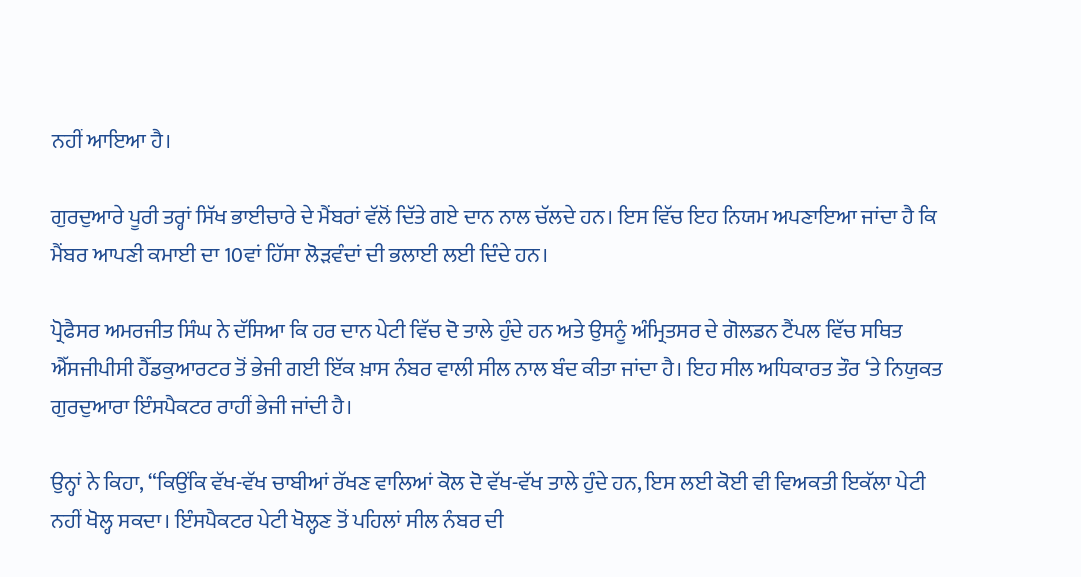ਨਹੀਂ ਆਇਆ ਹੈ।

ਗੁਰਦੁਆਰੇ ਪੂਰੀ ਤਰ੍ਹਾਂ ਸਿੱਖ ਭਾਈਚਾਰੇ ਦੇ ਮੈਂਬਰਾਂ ਵੱਲੋਂ ਦਿੱਤੇ ਗਏ ਦਾਨ ਨਾਲ ਚੱਲਦੇ ਹਨ। ਇਸ ਵਿੱਚ ਇਹ ਨਿਯਮ ਅਪਣਾਇਆ ਜਾਂਦਾ ਹੈ ਕਿ ਮੈਂਬਰ ਆਪਣੀ ਕਮਾਈ ਦਾ 10ਵਾਂ ਹਿੱਸਾ ਲੋੜਵੰਦਾਂ ਦੀ ਭਲਾਈ ਲਈ ਦਿੰਦੇ ਹਨ।

ਪ੍ਰੋਫੈਸਰ ਅਮਰਜੀਤ ਸਿੰਘ ਨੇ ਦੱਸਿਆ ਕਿ ਹਰ ਦਾਨ ਪੇਟੀ ਵਿੱਚ ਦੋ ਤਾਲੇ ਹੁੰਦੇ ਹਨ ਅਤੇ ਉਸਨੂੰ ਅੰਮ੍ਰਿਤਸਰ ਦੇ ਗੋਲਡਨ ਟੈਂਪਲ ਵਿੱਚ ਸਥਿਤ ਐੱਸਜੀਪੀਸੀ ਹੈੱਡਕੁਆਰਟਰ ਤੋਂ ਭੇਜੀ ਗਈ ਇੱਕ ਖ਼ਾਸ ਨੰਬਰ ਵਾਲੀ ਸੀਲ ਨਾਲ ਬੰਦ ਕੀਤਾ ਜਾਂਦਾ ਹੈ। ਇਹ ਸੀਲ ਅਧਿਕਾਰਤ ਤੌਰ ‘ਤੇ ਨਿਯੁਕਤ ਗੁਰਦੁਆਰਾ ਇੰਸਪੈਕਟਰ ਰਾਹੀਂ ਭੇਜੀ ਜਾਂਦੀ ਹੈ।

ਉਨ੍ਹਾਂ ਨੇ ਕਿਹਾ, “ਕਿਉਂਕਿ ਵੱਖ-ਵੱਖ ਚਾਬੀਆਂ ਰੱਖਣ ਵਾਲਿਆਂ ਕੋਲ ਦੋ ਵੱਖ-ਵੱਖ ਤਾਲੇ ਹੁੰਦੇ ਹਨ, ਇਸ ਲਈ ਕੋਈ ਵੀ ਵਿਅਕਤੀ ਇਕੱਲਾ ਪੇਟੀ ਨਹੀਂ ਖੋਲ੍ਹ ਸਕਦਾ। ਇੰਸਪੈਕਟਰ ਪੇਟੀ ਖੋਲ੍ਹਣ ਤੋਂ ਪਹਿਲਾਂ ਸੀਲ ਨੰਬਰ ਦੀ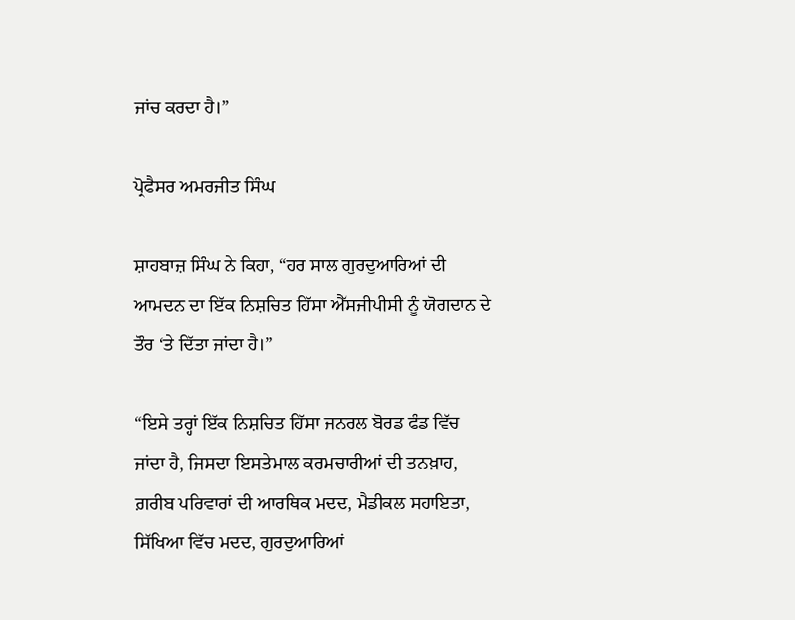ਜਾਂਚ ਕਰਦਾ ਹੈ।”

ਪ੍ਰੋਫੈਸਰ ਅਮਰਜੀਤ ਸਿੰਘ

ਸ਼ਾਹਬਾਜ਼ ਸਿੰਘ ਨੇ ਕਿਹਾ, “ਹਰ ਸਾਲ ਗੁਰਦੁਆਰਿਆਂ ਦੀ ਆਮਦਨ ਦਾ ਇੱਕ ਨਿਸ਼ਚਿਤ ਹਿੱਸਾ ਐੱਸਜੀਪੀਸੀ ਨੂੰ ਯੋਗਦਾਨ ਦੇ ਤੌਰ ‘ਤੇ ਦਿੱਤਾ ਜਾਂਦਾ ਹੈ।”

“ਇਸੇ ਤਰ੍ਹਾਂ ਇੱਕ ਨਿਸ਼ਚਿਤ ਹਿੱਸਾ ਜਨਰਲ ਬੋਰਡ ਫੰਡ ਵਿੱਚ ਜਾਂਦਾ ਹੈ, ਜਿਸਦਾ ਇਸਤੇਮਾਲ ਕਰਮਚਾਰੀਆਂ ਦੀ ਤਨਖ਼ਾਹ, ਗ਼ਰੀਬ ਪਰਿਵਾਰਾਂ ਦੀ ਆਰਥਿਕ ਮਦਦ, ਮੈਡੀਕਲ ਸਹਾਇਤਾ, ਸਿੱਖਿਆ ਵਿੱਚ ਮਦਦ, ਗੁਰਦੁਆਰਿਆਂ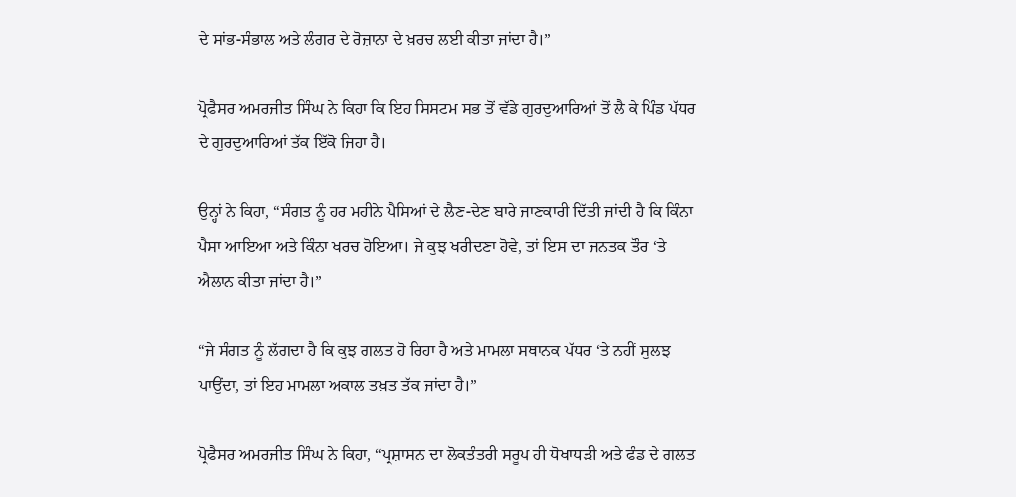ਦੇ ਸਾਂਭ-ਸੰਭਾਲ ਅਤੇ ਲੰਗਰ ਦੇ ਰੋਜ਼ਾਨਾ ਦੇ ਖ਼ਰਚ ਲਈ ਕੀਤਾ ਜਾਂਦਾ ਹੈ।”

ਪ੍ਰੋਫੈਸਰ ਅਮਰਜੀਤ ਸਿੰਘ ਨੇ ਕਿਹਾ ਕਿ ਇਹ ਸਿਸਟਮ ਸਭ ਤੋਂ ਵੱਡੇ ਗੁਰਦੁਆਰਿਆਂ ਤੋਂ ਲੈ ਕੇ ਪਿੰਡ ਪੱਧਰ ਦੇ ਗੁਰਦੁਆਰਿਆਂ ਤੱਕ ਇੱਕੋ ਜਿਹਾ ਹੈ।

ਉਨ੍ਹਾਂ ਨੇ ਕਿਹਾ, “ਸੰਗਤ ਨੂੰ ਹਰ ਮਹੀਨੇ ਪੈਸਿਆਂ ਦੇ ਲੈਣ-ਦੇਣ ਬਾਰੇ ਜਾਣਕਾਰੀ ਦਿੱਤੀ ਜਾਂਦੀ ਹੈ ਕਿ ਕਿੰਨਾ ਪੈਸਾ ਆਇਆ ਅਤੇ ਕਿੰਨਾ ਖਰਚ ਹੋਇਆ। ਜੇ ਕੁਝ ਖਰੀਦਣਾ ਹੋਵੇ, ਤਾਂ ਇਸ ਦਾ ਜਨਤਕ ਤੌਰ ‘ਤੇ ਐਲਾਨ ਕੀਤਾ ਜਾਂਦਾ ਹੈ।”

“ਜੇ ਸੰਗਤ ਨੂੰ ਲੱਗਦਾ ਹੈ ਕਿ ਕੁਝ ਗਲਤ ਹੋ ਰਿਹਾ ਹੈ ਅਤੇ ਮਾਮਲਾ ਸਥਾਨਕ ਪੱਧਰ ‘ਤੇ ਨਹੀਂ ਸੁਲਝ ਪਾਉਂਦਾ, ਤਾਂ ਇਹ ਮਾਮਲਾ ਅਕਾਲ ਤਖ਼ਤ ਤੱਕ ਜਾਂਦਾ ਹੈ।”

ਪ੍ਰੋਫੈਸਰ ਅਮਰਜੀਤ ਸਿੰਘ ਨੇ ਕਿਹਾ, “ਪ੍ਰਸ਼ਾਸਨ ਦਾ ਲੋਕਤੰਤਰੀ ਸਰੂਪ ਹੀ ਧੋਖਾਧੜੀ ਅਤੇ ਫੰਡ ਦੇ ਗਲਤ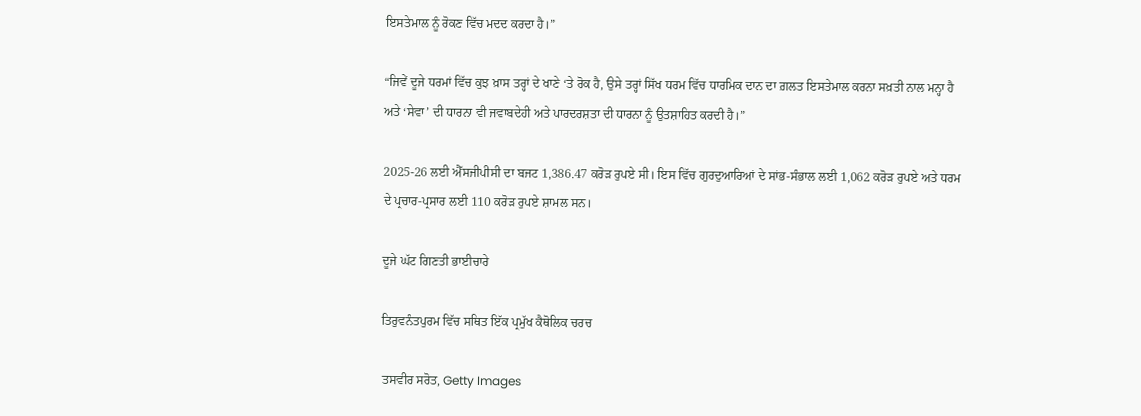ਇਸਤੇਮਾਲ ਨੂੰ ਰੋਕਣ ਵਿੱਚ ਮਦਦ ਕਰਦਾ ਹੈ।”

“ਜਿਵੇਂ ਦੂਜੇ ਧਰਮਾਂ ਵਿੱਚ ਕੁਝ ਖ਼ਾਸ ਤਰ੍ਹਾਂ ਦੇ ਖਾਣੇ ‘ਤੇ ਰੋਕ ਹੈ, ਉਸੇ ਤਰ੍ਹਾਂ ਸਿੱਖ ਧਰਮ ਵਿੱਚ ਧਾਰਮਿਕ ਦਾਨ ਦਾ ਗ਼ਲਤ ਇਸਤੇਮਾਲ ਕਰਨਾ ਸਖ਼ਤੀ ਨਾਲ ਮਨ੍ਹਾ ਹੈ ਅਤੇ ‘ਸੇਵਾ’ ਦੀ ਧਾਰਨਾ ਵੀ ਜਵਾਬਦੇਹੀ ਅਤੇ ਪਾਰਦਰਸ਼ਤਾ ਦੀ ਧਾਰਨਾ ਨੂੰ ਉਤਸ਼ਾਹਿਤ ਕਰਦੀ ਹੈ।”

2025-26 ਲਈ ਐੱਸਜੀਪੀਸੀ ਦਾ ਬਜਟ 1,386.47 ਕਰੋੜ ਰੁਪਏ ਸੀ। ਇਸ ਵਿੱਚ ਗੁਰਦੁਆਰਿਆਂ ਦੇ ਸਾਂਭ-ਸੰਭਾਲ ਲਈ 1,062 ਕਰੋੜ ਰੁਪਏ ਅਤੇ ਧਰਮ ਦੇ ਪ੍ਰਚਾਰ-ਪ੍ਰਸਾਰ ਲਈ 110 ਕਰੋੜ ਰੁਪਏ ਸ਼ਾਮਲ ਸਨ।

ਦੂਜੇ ਘੱਟ ਗਿਣਤੀ ਭਾਈਚਾਰੇ

ਤਿਰੁਵਨੰਤਪੁਰਮ ਵਿੱਚ ਸਥਿਤ ਇੱਕ ਪ੍ਰਮੁੱਖ ਕੈਥੋਲਿਕ ਚਰਚ

ਤਸਵੀਰ ਸਰੋਤ, Getty Images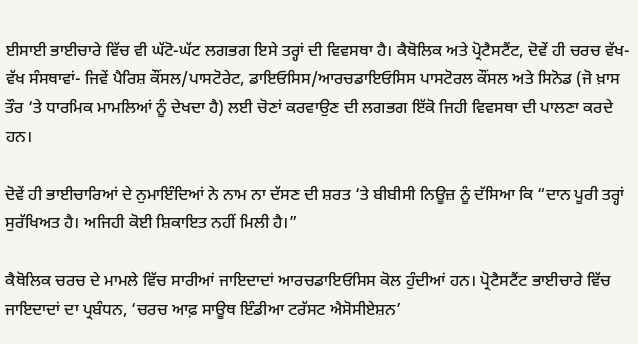ਈਸਾਈ ਭਾਈਚਾਰੇ ਵਿੱਚ ਵੀ ਘੱਟੋ-ਘੱਟ ਲਗਭਗ ਇਸੇ ਤਰ੍ਹਾਂ ਦੀ ਵਿਵਸਥਾ ਹੈ। ਕੈਥੋਲਿਕ ਅਤੇ ਪ੍ਰੋਟੈਸਟੈਂਟ, ਦੋਵੇਂ ਹੀ ਚਰਚ ਵੱਖ-ਵੱਖ ਸੰਸਥਾਵਾਂ- ਜਿਵੇਂ ਪੈਰਿਸ਼ ਕੌਂਸਲ/ਪਾਸਟੋਰੇਟ, ਡਾਇਓਸਿਸ/ਆਰਚਡਾਇਓਸਿਸ ਪਾਸਟੋਰਲ ਕੌਂਸਲ ਅਤੇ ਸਿਨੋਡ (ਜੋ ਖ਼ਾਸ ਤੌਰ ‘ਤੇ ਧਾਰਮਿਕ ਮਾਮਲਿਆਂ ਨੂੰ ਦੇਖਦਾ ਹੈ) ਲਈ ਚੋਣਾਂ ਕਰਵਾਉਣ ਦੀ ਲਗਭਗ ਇੱਕੋ ਜਿਹੀ ਵਿਵਸਥਾ ਦੀ ਪਾਲਣਾ ਕਰਦੇ ਹਨ।

ਦੋਵੇਂ ਹੀ ਭਾਈਚਾਰਿਆਂ ਦੇ ਨੁਮਾਇੰਦਿਆਂ ਨੇ ਨਾਮ ਨਾ ਦੱਸਣ ਦੀ ਸ਼ਰਤ ‘ਤੇ ਬੀਬੀਸੀ ਨਿਊਜ਼ ਨੂੰ ਦੱਸਿਆ ਕਿ “ਦਾਨ ਪੂਰੀ ਤਰ੍ਹਾਂ ਸੁਰੱਖਿਅਤ ਹੈ। ਅਜਿਹੀ ਕੋਈ ਸ਼ਿਕਾਇਤ ਨਹੀਂ ਮਿਲੀ ਹੈ।”

ਕੈਥੋਲਿਕ ਚਰਚ ਦੇ ਮਾਮਲੇ ਵਿੱਚ ਸਾਰੀਆਂ ਜਾਇਦਾਦਾਂ ਆਰਚਡਾਇਓਸਿਸ ਕੋਲ ਹੁੰਦੀਆਂ ਹਨ। ਪ੍ਰੋਟੈਸਟੈਂਟ ਭਾਈਚਾਰੇ ਵਿੱਚ ਜਾਇਦਾਦਾਂ ਦਾ ਪ੍ਰਬੰਧਨ, ‘ਚਰਚ ਆਫ਼ ਸਾਊਥ ਇੰਡੀਆ ਟਰੱਸਟ ਐਸੋਸੀਏਸ਼ਨ’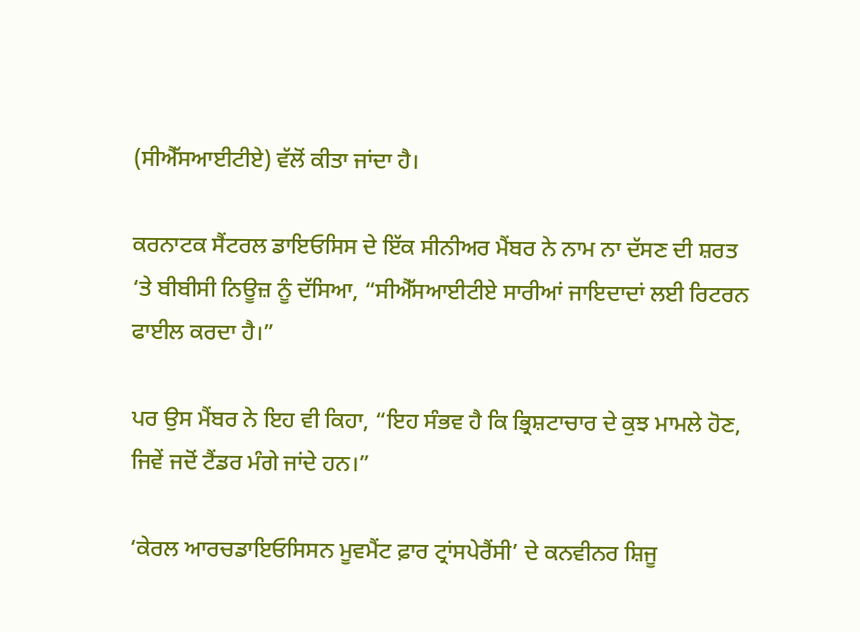(ਸੀਐੱਸਆਈਟੀਏ) ਵੱਲੋਂ ਕੀਤਾ ਜਾਂਦਾ ਹੈ।

ਕਰਨਾਟਕ ਸੈਂਟਰਲ ਡਾਇਓਸਿਸ ਦੇ ਇੱਕ ਸੀਨੀਅਰ ਮੈਂਬਰ ਨੇ ਨਾਮ ਨਾ ਦੱਸਣ ਦੀ ਸ਼ਰਤ ‘ਤੇ ਬੀਬੀਸੀ ਨਿਊਜ਼ ਨੂੰ ਦੱਸਿਆ, “ਸੀਐੱਸਆਈਟੀਏ ਸਾਰੀਆਂ ਜਾਇਦਾਦਾਂ ਲਈ ਰਿਟਰਨ ਫਾਈਲ ਕਰਦਾ ਹੈ।”

ਪਰ ਉਸ ਮੈਂਬਰ ਨੇ ਇਹ ਵੀ ਕਿਹਾ, “ਇਹ ਸੰਭਵ ਹੈ ਕਿ ਭ੍ਰਿਸ਼ਟਾਚਾਰ ਦੇ ਕੁਝ ਮਾਮਲੇ ਹੋਣ, ਜਿਵੇਂ ਜਦੋਂ ਟੈਂਡਰ ਮੰਗੇ ਜਾਂਦੇ ਹਨ।”

‘ਕੇਰਲ ਆਰਚਡਾਇਓਸਿਸਨ ਮੂਵਮੈਂਟ ਫ਼ਾਰ ਟ੍ਰਾਂਸਪੇਰੈਂਸੀ’ ਦੇ ਕਨਵੀਨਰ ਸ਼ਿਜੂ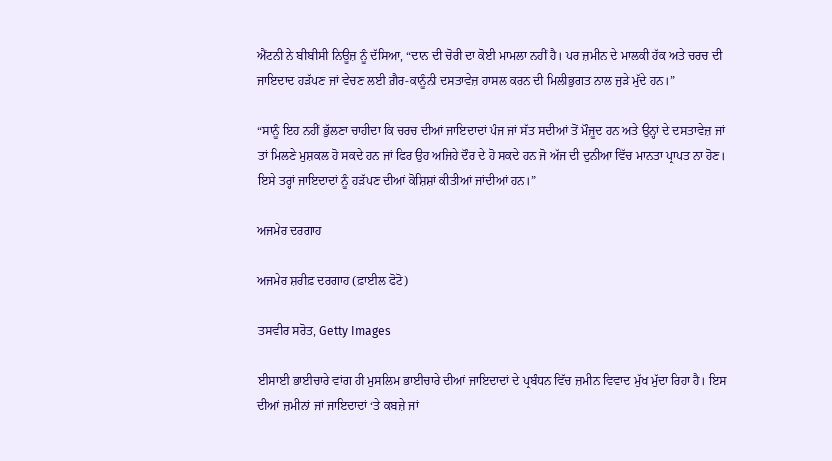ਐਂਟਨੀ ਨੇ ਬੀਬੀਸੀ ਨਿਊਜ਼ ਨੂੰ ਦੱਸਿਆ, “ਦਾਨ ਦੀ ਚੋਰੀ ਦਾ ਕੋਈ ਮਾਮਲਾ ਨਹੀਂ ਹੈ। ਪਰ ਜ਼ਮੀਨ ਦੇ ਮਾਲਕੀ ਹੱਕ ਅਤੇ ਚਰਚ ਦੀ ਜਾਇਦਾਦ ਹੜੱਪਣ ਜਾਂ ਵੇਚਣ ਲਈ ਗ਼ੈਰ-ਕਾਨੂੰਨੀ ਦਸਤਾਵੇਜ਼ ਹਾਸਲ ਕਰਨ ਦੀ ਮਿਲੀਭੁਗਤ ਨਾਲ ਜੁੜੇ ਮੁੱਦੇ ਹਨ।”

“ਸਾਨੂੰ ਇਹ ਨਹੀਂ ਭੁੱਲਣਾ ਚਾਹੀਦਾ ਕਿ ਚਰਚ ਦੀਆਂ ਜਾਇਦਾਦਾਂ ਪੰਜ ਜਾਂ ਸੱਤ ਸਦੀਆਂ ਤੋਂ ਮੌਜੂਦ ਹਨ ਅਤੇ ਉਨ੍ਹਾਂ ਦੇ ਦਸਤਾਵੇਜ਼ ਜਾਂ ਤਾਂ ਮਿਲਣੇ ਮੁਸ਼ਕਲ ਹੋ ਸਕਦੇ ਹਨ ਜਾਂ ਫਿਰ ਉਹ ਅਜਿਹੇ ਦੌਰ ਦੇ ਹੋ ਸਕਦੇ ਹਨ ਜੋ ਅੱਜ ਦੀ ਦੁਨੀਆ ਵਿੱਚ ਮਾਨਤਾ ਪ੍ਰਾਪਤ ਨਾ ਹੋਣ। ਇਸੇ ਤਰ੍ਹਾਂ ਜਾਇਦਾਦਾਂ ਨੂੰ ਹੜੱਪਣ ਦੀਆਂ ਕੋਸ਼ਿਸ਼ਾਂ ਕੀਤੀਆਂ ਜਾਂਦੀਆਂ ਹਨ।”

ਅਜਮੇਰ ਦਰਗਾਹ

ਅਜਮੇਰ ਸ਼ਰੀਫ਼ ਦਰਗਾਹ (ਫ਼ਾਈਲ ਫੋਟੋ)

ਤਸਵੀਰ ਸਰੋਤ, Getty Images

ਈਸਾਈ ਭਾਈਚਾਰੇ ਵਾਂਗ ਹੀ ਮੁਸਲਿਮ ਭਾਈਚਾਰੇ ਦੀਆਂ ਜਾਇਦਾਦਾਂ ਦੇ ਪ੍ਰਬੰਧਨ ਵਿੱਚ ਜ਼ਮੀਨ ਵਿਵਾਦ ਮੁੱਖ ਮੁੱਦਾ ਰਿਹਾ ਹੈ। ਇਸ ਦੀਆਂ ਜ਼ਮੀਨਾਂ ਜਾਂ ਜਾਇਦਾਦਾਂ ‘ਤੇ ਕਬਜ਼ੇ ਜਾਂ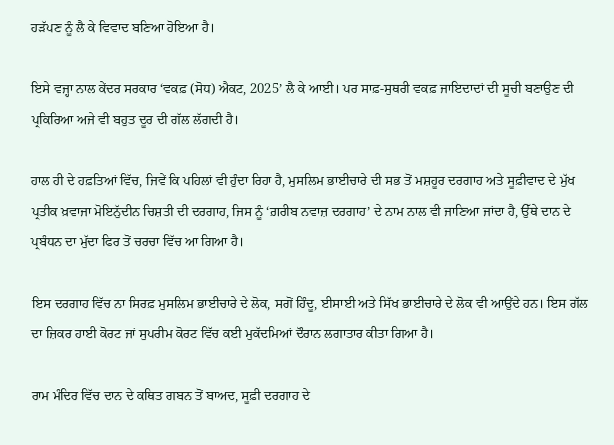ਹੜੱਪਣ ਨੂੰ ਲੈ ਕੇ ਵਿਵਾਦ ਬਣਿਆ ਹੋਇਆ ਹੈ।

ਇਸੇ ਵਜ੍ਹਾ ਨਾਲ ਕੇਂਦਰ ਸਰਕਾਰ ‘ਵਕਫ਼ (ਸੋਧ) ਐਕਟ, 2025’ ਲੈ ਕੇ ਆਈ। ਪਰ ਸਾਫ਼-ਸੁਥਰੀ ਵਕਫ਼ ਜਾਇਦਾਦਾਂ ਦੀ ਸੂਚੀ ਬਣਾਉਣ ਦੀ ਪ੍ਰਕਿਰਿਆ ਅਜੇ ਵੀ ਬਹੁਤ ਦੂਰ ਦੀ ਗੱਲ ਲੱਗਦੀ ਹੈ।

ਹਾਲ ਹੀ ਦੇ ਹਫ਼ਤਿਆਂ ਵਿੱਚ, ਜਿਵੇਂ ਕਿ ਪਹਿਲਾਂ ਵੀ ਹੁੰਦਾ ਰਿਹਾ ਹੈ, ਮੁਸਲਿਮ ਭਾਈਚਾਰੇ ਦੀ ਸਭ ਤੋਂ ਮਸ਼ਹੂਰ ਦਰਗਾਹ ਅਤੇ ਸੂਫ਼ੀਵਾਦ ਦੇ ਮੁੱਖ ਪ੍ਰਤੀਕ ਖ਼ਵਾਜਾ ਮੋਇਨੁੱਦੀਨ ਚਿਸ਼ਤੀ ਦੀ ਦਰਗਾਹ, ਜਿਸ ਨੂੰ ‘ਗ਼ਰੀਬ ਨਵਾਜ਼ ਦਰਗਾਹ’ ਦੇ ਨਾਮ ਨਾਲ ਵੀ ਜਾਣਿਆ ਜਾਂਦਾ ਹੈ, ਉੱਥੇ ਦਾਨ ਦੇ ਪ੍ਰਬੰਧਨ ਦਾ ਮੁੱਦਾ ਫਿਰ ਤੋਂ ਚਰਚਾ ਵਿੱਚ ਆ ਗਿਆ ਹੈ।

ਇਸ ਦਰਗਾਹ ਵਿੱਚ ਨਾ ਸਿਰਫ਼ ਮੁਸਲਿਮ ਭਾਈਚਾਰੇ ਦੇ ਲੋਕ, ਸਗੋਂ ਹਿੰਦੂ, ਈਸਾਈ ਅਤੇ ਸਿੱਖ ਭਾਈਚਾਰੇ ਦੇ ਲੋਕ ਵੀ ਆਉਂਦੇ ਹਨ। ਇਸ ਗੱਲ ਦਾ ਜ਼ਿਕਰ ਹਾਈ ਕੋਰਟ ਜਾਂ ਸੁਪਰੀਮ ਕੋਰਟ ਵਿੱਚ ਕਈ ਮੁਕੱਦਮਿਆਂ ਦੌਰਾਨ ਲਗਾਤਾਰ ਕੀਤਾ ਗਿਆ ਹੈ।

ਰਾਮ ਮੰਦਿਰ ਵਿੱਚ ਦਾਨ ਦੇ ਕਥਿਤ ਗਬਨ ਤੋਂ ਬਾਅਦ, ਸੂਫ਼ੀ ਦਰਗਾਹ ਦੇ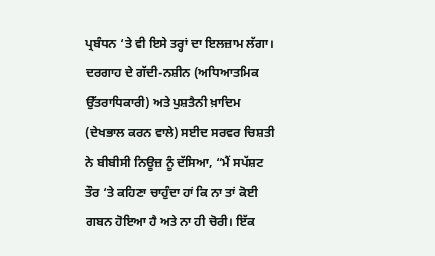ਪ੍ਰਬੰਧਨ ‘ਤੇ ਵੀ ਇਸੇ ਤਰ੍ਹਾਂ ਦਾ ਇਲਜ਼ਾਮ ਲੱਗਾ। ਦਰਗਾਹ ਦੇ ਗੱਦੀ-ਨਸ਼ੀਨ (ਅਧਿਆਤਮਿਕ ਉੱਤਰਾਧਿਕਾਰੀ) ਅਤੇ ਪੁਸ਼ਤੈਨੀ ਖ਼ਾਦਿਮ (ਦੇਖਭਾਲ ਕਰਨ ਵਾਲੇ) ਸਈਦ ਸਰਵਰ ਚਿਸ਼ਤੀ ਨੇ ਬੀਬੀਸੀ ਨਿਊਜ਼ ਨੂੰ ਦੱਸਿਆ, “ਮੈਂ ਸਪੱਸ਼ਟ ਤੌਰ ‘ਤੇ ਕਹਿਣਾ ਚਾਹੁੰਦਾ ਹਾਂ ਕਿ ਨਾ ਤਾਂ ਕੋਈ ਗਬਨ ਹੋਇਆ ਹੈ ਅਤੇ ਨਾ ਹੀ ਚੋਰੀ। ਇੱਕ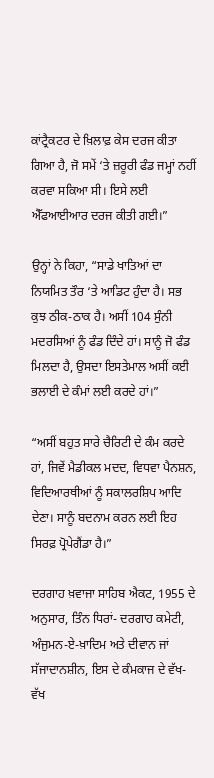ਕਾਂਟ੍ਰੈਕਟਰ ਦੇ ਖ਼ਿਲਾਫ਼ ਕੇਸ ਦਰਜ ਕੀਤਾ ਗਿਆ ਹੈ, ਜੋ ਸਮੇਂ ‘ਤੇ ਜ਼ਰੂਰੀ ਫੰਡ ਜਮ੍ਹਾਂ ਨਹੀਂ ਕਰਵਾ ਸਕਿਆ ਸੀ। ਇਸੇ ਲਈ ਐੱਫਆਈਆਰ ਦਰਜ ਕੀਤੀ ਗਈ।”

ਉਨ੍ਹਾਂ ਨੇ ਕਿਹਾ, “ਸਾਡੇ ਖਾਤਿਆਂ ਦਾ ਨਿਯਮਿਤ ਤੌਰ ‘ਤੇ ਆਡਿਟ ਹੁੰਦਾ ਹੈ। ਸਭ ਕੁਝ ਠੀਕ-ਠਾਕ ਹੈ। ਅਸੀਂ 104 ਸੁੰਨੀ ਮਦਰਸਿਆਂ ਨੂੰ ਫੰਡ ਦਿੰਦੇ ਹਾਂ। ਸਾਨੂੰ ਜੋ ਫੰਡ ਮਿਲਦਾ ਹੈ, ਉਸਦਾ ਇਸਤੇਮਾਲ ਅਸੀਂ ਕਈ ਭਲਾਈ ਦੇ ਕੰਮਾਂ ਲਈ ਕਰਦੇ ਹਾਂ।”

“ਅਸੀਂ ਬਹੁਤ ਸਾਰੇ ਚੈਰਿਟੀ ਦੇ ਕੰਮ ਕਰਦੇ ਹਾਂ, ਜਿਵੇਂ ਮੈਡੀਕਲ ਮਦਦ, ਵਿਧਵਾ ਪੈਨਸ਼ਨ, ਵਿਦਿਆਰਥੀਆਂ ਨੂੰ ਸਕਾਲਰਸ਼ਿਪ ਆਦਿ ਦੇਣਾ। ਸਾਨੂੰ ਬਦਨਾਮ ਕਰਨ ਲਈ ਇਹ ਸਿਰਫ਼ ਪ੍ਰੋਪੇਗੈਂਡਾ ਹੈ।”

ਦਰਗਾਹ ਖ਼ਵਾਜਾ ਸਾਹਿਬ ਐਕਟ, 1955 ਦੇ ਅਨੁਸਾਰ, ਤਿੰਨ ਧਿਰਾਂ- ਦਰਗਾਹ ਕਮੇਟੀ, ਅੰਜੁਮਨ-ਏ-ਖ਼ਾਦਿਮ ਅਤੇ ਦੀਵਾਨ ਜਾਂ ਸੱਜਾਦਾਨਸ਼ੀਨ, ਇਸ ਦੇ ਕੰਮਕਾਜ ਦੇ ਵੱਖ-ਵੱਖ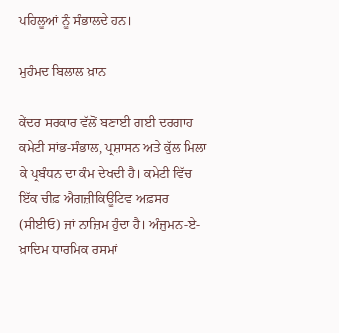ਪਹਿਲੂਆਂ ਨੂੰ ਸੰਭਾਲਦੇ ਹਨ।

ਮੁਹੰਮਦ ਬਿਲਾਲ ਖ਼ਾਨ

ਕੇਂਦਰ ਸਰਕਾਰ ਵੱਲੋਂ ਬਣਾਈ ਗਈ ਦਰਗਾਹ ਕਮੇਟੀ ਸਾਂਭ-ਸੰਭਾਲ, ਪ੍ਰਸ਼ਾਸਨ ਅਤੇ ਕੁੱਲ ਮਿਲਾ ਕੇ ਪ੍ਰਬੰਧਨ ਦਾ ਕੰਮ ਦੇਖਦੀ ਹੈ। ਕਮੇਟੀ ਵਿੱਚ ਇੱਕ ਚੀਫ਼ ਐਗਜ਼ੀਕਿਊਟਿਵ ਅਫ਼ਸਰ (ਸੀਈਓ) ਜਾਂ ਨਾਜ਼ਿਮ ਹੁੰਦਾ ਹੈ। ਅੰਜੁਮਨ-ਏ-ਖ਼ਾਦਿਮ ਧਾਰਮਿਕ ਰਸਮਾਂ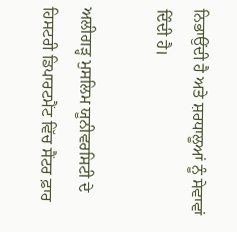ਨਿਭਾਉਂਦੀ ਹੈ ਅਤੇ ਸ਼ਰਧਾਲੂਆਂ ਨੂੰ ਸੇਵਾਵਾਂ ਦਿੰਦੀ ਹੈ।

ਅਲੀਗੜ੍ਹ ਮੁਸਲਿਮ ਯੂਨੀਵਰਸਿਟੀ ਦੇ ਹਿਸਟਰੀ ਡਿਪਾਰਟਮੈਂਟ ਵਿੱਚ ਸੈਂਟਰ ਫ਼ਾਰ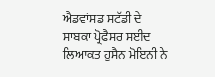ਐਡਵਾਂਸਡ ਸਟੱਡੀ ਦੇ ਸਾਬਕਾ ਪ੍ਰੋਫੈਸਰ ਸਈਦ ਲਿਆਕਤ ਹੁਸੈਨ ਮੋਇਨੀ ਨੇ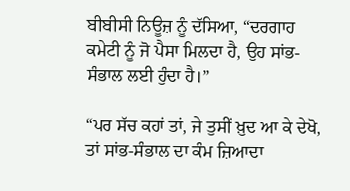ਬੀਬੀਸੀ ਨਿਊਜ਼ ਨੂੰ ਦੱਸਿਆ, “ਦਰਗਾਹ ਕਮੇਟੀ ਨੂੰ ਜੋ ਪੈਸਾ ਮਿਲਦਾ ਹੈ, ਉਹ ਸਾਂਭ-ਸੰਭਾਲ ਲਈ ਹੁੰਦਾ ਹੈ।”

“ਪਰ ਸੱਚ ਕਹਾਂ ਤਾਂ, ਜੇ ਤੁਸੀਂ ਖ਼ੁਦ ਆ ਕੇ ਦੇਖੋ, ਤਾਂ ਸਾਂਭ-ਸੰਭਾਲ ਦਾ ਕੰਮ ਜ਼ਿਆਦਾ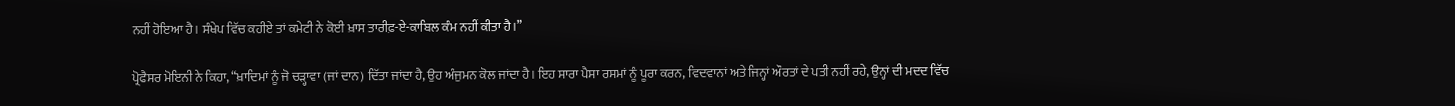ਨਹੀਂ ਹੋਇਆ ਹੈ। ਸੰਖੇਪ ਵਿੱਚ ਕਹੀਏ ਤਾਂ ਕਮੇਟੀ ਨੇ ਕੋਈ ਖ਼ਾਸ ਤਾਰੀਫ਼-ਏ-ਕਾਬਿਲ ਕੰਮ ਨਹੀਂ ਕੀਤਾ ਹੈ।”

ਪ੍ਰੋਫੈਸਰ ਮੋਇਨੀ ਨੇ ਕਿਹਾ, “ਖ਼ਾਦਿਮਾਂ ਨੂੰ ਜੋ ਚੜ੍ਹਾਵਾ (ਜਾਂ ਦਾਨ) ਦਿੱਤਾ ਜਾਂਦਾ ਹੈ, ਉਹ ਅੰਜੁਮਨ ਕੋਲ ਜਾਂਦਾ ਹੈ। ਇਹ ਸਾਰਾ ਪੈਸਾ ਰਸਮਾਂ ਨੂੰ ਪੂਰਾ ਕਰਨ, ਵਿਦਵਾਨਾਂ ਅਤੇ ਜਿਨ੍ਹਾਂ ਔਰਤਾਂ ਦੇ ਪਤੀ ਨਹੀਂ ਰਹੇ, ਉਨ੍ਹਾਂ ਦੀ ਮਦਦ ਵਿੱਚ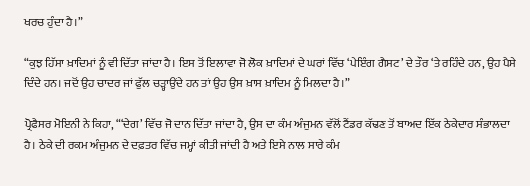ਖਰਚ ਹੁੰਦਾ ਹੈ।”

“ਕੁਝ ਹਿੱਸਾ ਖ਼ਾਦਿਮਾਂ ਨੂੰ ਵੀ ਦਿੱਤਾ ਜਾਂਦਾ ਹੈ। ਇਸ ਤੋਂ ਇਲਾਵਾ ਜੋ ਲੋਕ ਖ਼ਾਦਿਮਾਂ ਦੇ ਘਰਾਂ ਵਿੱਚ ‘ਪੇਇੰਗ ਗੈਸਟ’ ਦੇ ਤੌਰ ‘ਤੇ ਰਹਿੰਦੇ ਹਨ, ਉਹ ਪੈਸੇ ਦਿੰਦੇ ਹਨ। ਜਦੋਂ ਉਹ ਚਾਦਰ ਜਾਂ ਫੁੱਲ ਚੜ੍ਹਾਉਂਦੇ ਹਨ ਤਾਂ ਉਹ ਉਸ ਖ਼ਾਸ ਖ਼ਾਦਿਮ ਨੂੰ ਮਿਲਦਾ ਹੈ।”

ਪ੍ਰੋਫੈਸਰ ਮੋਇਨੀ ਨੇ ਕਿਹਾ, “‘ਦੇਗ’ ਵਿੱਚ ਜੋ ਦਾਨ ਦਿੱਤਾ ਜਾਂਦਾ ਹੈ, ਉਸ ਦਾ ਕੰਮ ਅੰਜੁਮਨ ਵੱਲੋਂ ਟੈਂਡਰ ਕੱਢਣ ਤੋਂ ਬਾਅਦ ਇੱਕ ਠੇਕੇਦਾਰ ਸੰਭਾਲਦਾ ਹੈ। ਠੇਕੇ ਦੀ ਰਕਮ ਅੰਜੁਮਨ ਦੇ ਦਫ਼ਤਰ ਵਿੱਚ ਜਮ੍ਹਾਂ ਕੀਤੀ ਜਾਂਦੀ ਹੈ ਅਤੇ ਇਸੇ ਨਾਲ ਸਾਰੇ ਕੰਮ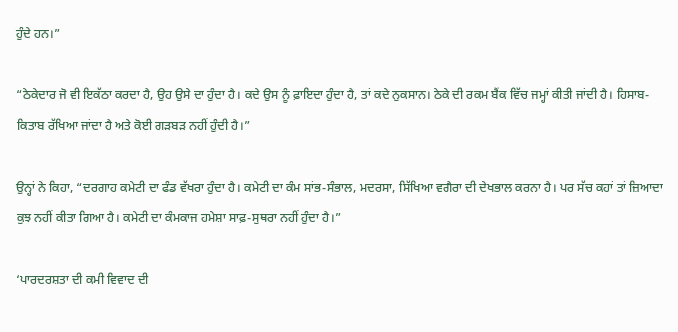ਹੁੰਦੇ ਹਨ।”

“ਠੇਕੇਦਾਰ ਜੋ ਵੀ ਇਕੱਠਾ ਕਰਦਾ ਹੈ, ਉਹ ਉਸੇ ਦਾ ਹੁੰਦਾ ਹੈ। ਕਦੇ ਉਸ ਨੂੰ ਫ਼ਾਇਦਾ ਹੁੰਦਾ ਹੈ, ਤਾਂ ਕਦੇ ਨੁਕਸਾਨ। ਠੇਕੇ ਦੀ ਰਕਮ ਬੈਂਕ ਵਿੱਚ ਜਮ੍ਹਾਂ ਕੀਤੀ ਜਾਂਦੀ ਹੈ। ਹਿਸਾਬ-ਕਿਤਾਬ ਰੱਖਿਆ ਜਾਂਦਾ ਹੈ ਅਤੇ ਕੋਈ ਗੜਬੜ ਨਹੀਂ ਹੁੰਦੀ ਹੈ।”

ਉਨ੍ਹਾਂ ਨੇ ਕਿਹਾ, “ਦਰਗਾਹ ਕਮੇਟੀ ਦਾ ਫੰਡ ਵੱਖਰਾ ਹੁੰਦਾ ਹੈ। ਕਮੇਟੀ ਦਾ ਕੰਮ ਸਾਂਭ-ਸੰਭਾਲ, ਮਦਰਸਾ, ਸਿੱਖਿਆ ਵਗੈਰਾ ਦੀ ਦੇਖਭਾਲ ਕਰਨਾ ਹੈ। ਪਰ ਸੱਚ ਕਹਾਂ ਤਾਂ ਜ਼ਿਆਦਾ ਕੁਝ ਨਹੀਂ ਕੀਤਾ ਗਿਆ ਹੈ। ਕਮੇਟੀ ਦਾ ਕੰਮਕਾਜ ਹਮੇਸ਼ਾ ਸਾਫ਼-ਸੁਥਰਾ ਨਹੀਂ ਹੁੰਦਾ ਹੈ।”

‘ਪਾਰਦਰਸ਼ਤਾ ਦੀ ਕਮੀ ਵਿਵਾਦ ਦੀ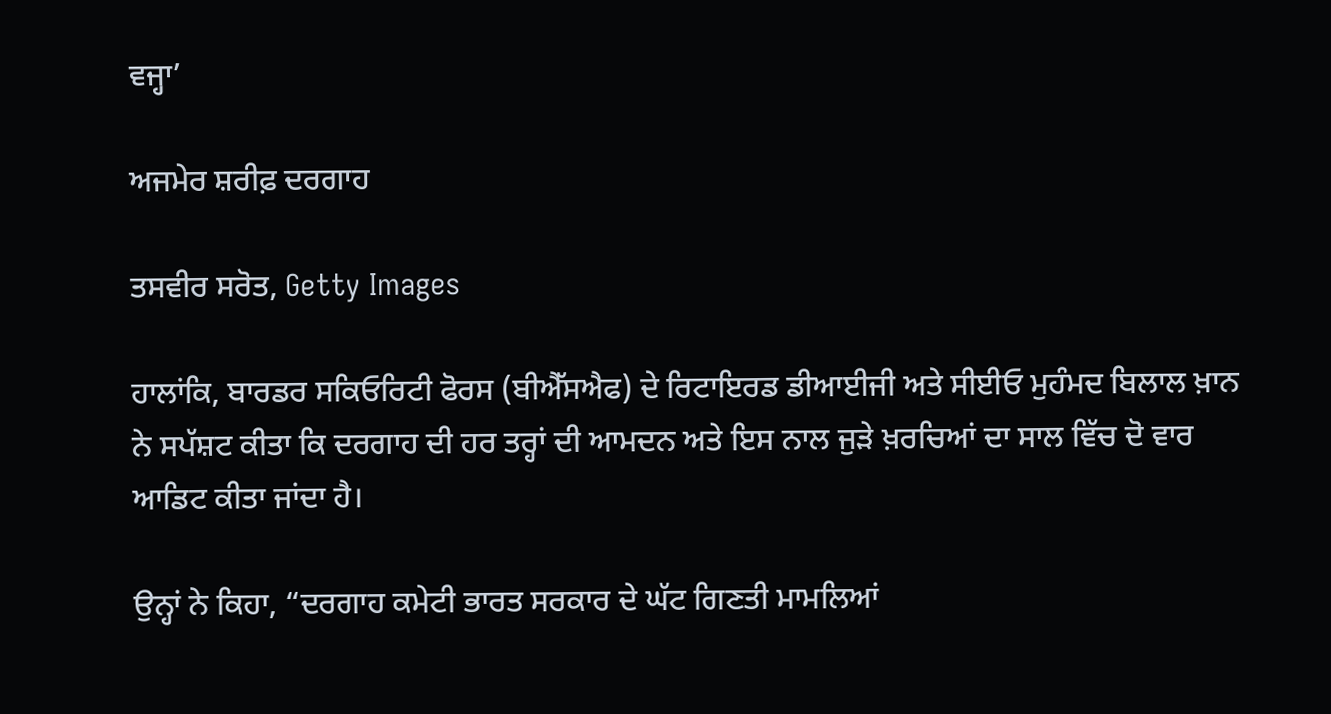ਵਜ੍ਹਾ’

ਅਜਮੇਰ ਸ਼ਰੀਫ਼ ਦਰਗਾਹ

ਤਸਵੀਰ ਸਰੋਤ, Getty Images

ਹਾਲਾਂਕਿ, ਬਾਰਡਰ ਸਕਿਓਰਿਟੀ ਫੋਰਸ (ਬੀਐੱਸਐਫ) ਦੇ ਰਿਟਾਇਰਡ ਡੀਆਈਜੀ ਅਤੇ ਸੀਈਓ ਮੁਹੰਮਦ ਬਿਲਾਲ ਖ਼ਾਨ ਨੇ ਸਪੱਸ਼ਟ ਕੀਤਾ ਕਿ ਦਰਗਾਹ ਦੀ ਹਰ ਤਰ੍ਹਾਂ ਦੀ ਆਮਦਨ ਅਤੇ ਇਸ ਨਾਲ ਜੁੜੇ ਖ਼ਰਚਿਆਂ ਦਾ ਸਾਲ ਵਿੱਚ ਦੋ ਵਾਰ ਆਡਿਟ ਕੀਤਾ ਜਾਂਦਾ ਹੈ।

ਉਨ੍ਹਾਂ ਨੇ ਕਿਹਾ, “ਦਰਗਾਹ ਕਮੇਟੀ ਭਾਰਤ ਸਰਕਾਰ ਦੇ ਘੱਟ ਗਿਣਤੀ ਮਾਮਲਿਆਂ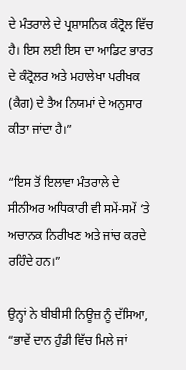ਦੇ ਮੰਤਰਾਲੇ ਦੇ ਪ੍ਰਸ਼ਾਸਨਿਕ ਕੰਟ੍ਰੋਲ ਵਿੱਚ ਹੈ। ਇਸ ਲਈ ਇਸ ਦਾ ਆਡਿਟ ਭਾਰਤ ਦੇ ਕੰਟ੍ਰੋਲਰ ਅਤੇ ਮਹਾਲੇਖਾ ਪਰੀਖਕ (ਕੈਗ) ਦੇ ਤੈਅ ਨਿਯਮਾਂ ਦੇ ਅਨੁਸਾਰ ਕੀਤਾ ਜਾਂਦਾ ਹੈ।”

“ਇਸ ਤੋਂ ਇਲਾਵਾ ਮੰਤਰਾਲੇ ਦੇ ਸੀਨੀਅਰ ਅਧਿਕਾਰੀ ਵੀ ਸਮੇਂ-ਸਮੇਂ ‘ਤੇ ਅਚਾਨਕ ਨਿਰੀਖਣ ਅਤੇ ਜਾਂਚ ਕਰਦੇ ਰਹਿੰਦੇ ਹਨ।”

ਉਨ੍ਹਾਂ ਨੇ ਬੀਬੀਸੀ ਨਿਊਜ਼ ਨੂੰ ਦੱਸਿਆ, “ਭਾਵੇਂ ਦਾਨ ਹੁੰਡੀ ਵਿੱਚ ਮਿਲੇ ਜਾਂ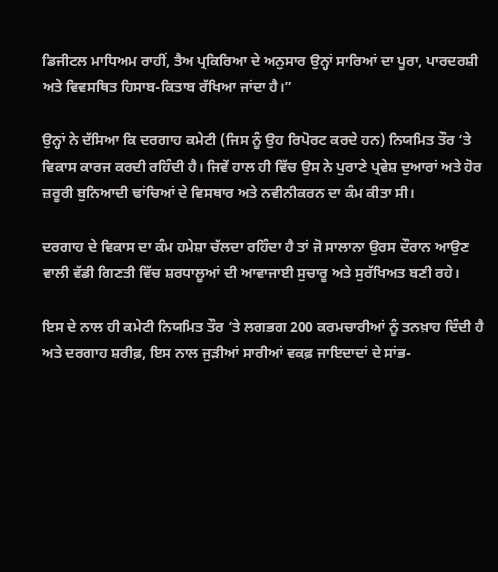ਡਿਜੀਟਲ ਮਾਧਿਅਮ ਰਾਹੀਂ, ਤੈਅ ਪ੍ਰਕਿਰਿਆ ਦੇ ਅਨੁਸਾਰ ਉਨ੍ਹਾਂ ਸਾਰਿਆਂ ਦਾ ਪੂਰਾ, ਪਾਰਦਰਸ਼ੀ ਅਤੇ ਵਿਵਸਥਿਤ ਹਿਸਾਬ-ਕਿਤਾਬ ਰੱਖਿਆ ਜਾਂਦਾ ਹੈ।”

ਉਨ੍ਹਾਂ ਨੇ ਦੱਸਿਆ ਕਿ ਦਰਗਾਹ ਕਮੇਟੀ (ਜਿਸ ਨੂੰ ਉਹ ਰਿਪੋਰਟ ਕਰਦੇ ਹਨ) ਨਿਯਮਿਤ ਤੌਰ ‘ਤੇ ਵਿਕਾਸ ਕਾਰਜ ਕਰਦੀ ਰਹਿੰਦੀ ਹੈ। ਜਿਵੇਂ ਹਾਲ ਹੀ ਵਿੱਚ ਉਸ ਨੇ ਪੁਰਾਣੇ ਪ੍ਰਵੇਸ਼ ਦੁਆਰਾਂ ਅਤੇ ਹੋਰ ਜ਼ਰੂਰੀ ਬੁਨਿਆਦੀ ਢਾਂਚਿਆਂ ਦੇ ਵਿਸਥਾਰ ਅਤੇ ਨਵੀਨੀਕਰਨ ਦਾ ਕੰਮ ਕੀਤਾ ਸੀ।

ਦਰਗਾਹ ਦੇ ਵਿਕਾਸ ਦਾ ਕੰਮ ਹਮੇਸ਼ਾ ਚੱਲਦਾ ਰਹਿੰਦਾ ਹੈ ਤਾਂ ਜੋ ਸਾਲਾਨਾ ਉਰਸ ਦੌਰਾਨ ਆਉਣ ਵਾਲੀ ਵੱਡੀ ਗਿਣਤੀ ਵਿੱਚ ਸ਼ਰਧਾਲੂਆਂ ਦੀ ਆਵਾਜਾਈ ਸੁਚਾਰੂ ਅਤੇ ਸੁਰੱਖਿਅਤ ਬਣੀ ਰਹੇ।

ਇਸ ਦੇ ਨਾਲ ਹੀ ਕਮੇਟੀ ਨਿਯਮਿਤ ਤੌਰ ‘ਤੇ ਲਗਭਗ 200 ਕਰਮਚਾਰੀਆਂ ਨੂੰ ਤਨਖ਼ਾਹ ਦਿੰਦੀ ਹੈ ਅਤੇ ਦਰਗਾਹ ਸ਼ਰੀਫ਼, ਇਸ ਨਾਲ ਜੁੜੀਆਂ ਸਾਰੀਆਂ ਵਕਫ਼ ਜਾਇਦਾਦਾਂ ਦੇ ਸਾਂਭ-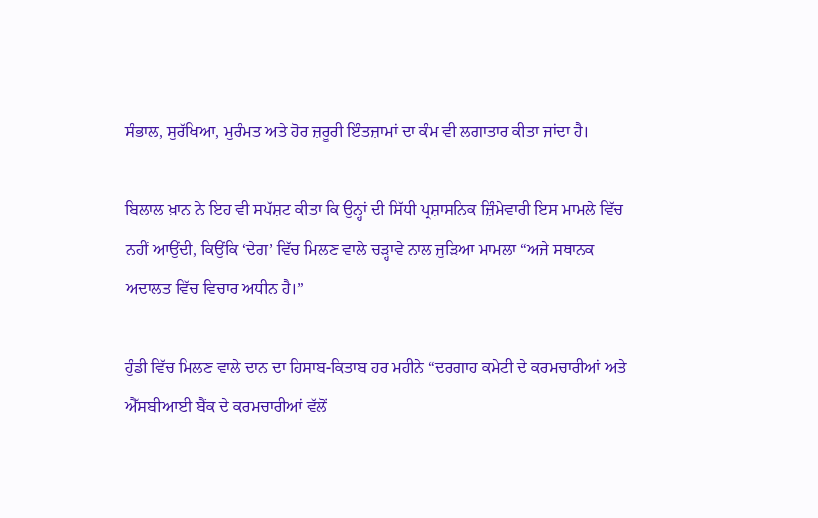ਸੰਭਾਲ, ਸੁਰੱਖਿਆ, ਮੁਰੰਮਤ ਅਤੇ ਹੋਰ ਜ਼ਰੂਰੀ ਇੰਤਜ਼ਾਮਾਂ ਦਾ ਕੰਮ ਵੀ ਲਗਾਤਾਰ ਕੀਤਾ ਜਾਂਦਾ ਹੈ।

ਬਿਲਾਲ ਖ਼ਾਨ ਨੇ ਇਹ ਵੀ ਸਪੱਸ਼ਟ ਕੀਤਾ ਕਿ ਉਨ੍ਹਾਂ ਦੀ ਸਿੱਧੀ ਪ੍ਰਸ਼ਾਸਨਿਕ ਜ਼ਿੰਮੇਵਾਰੀ ਇਸ ਮਾਮਲੇ ਵਿੱਚ ਨਹੀਂ ਆਉਂਦੀ, ਕਿਉਂਕਿ ‘ਦੇਗ’ ਵਿੱਚ ਮਿਲਣ ਵਾਲੇ ਚੜ੍ਹਾਵੇ ਨਾਲ ਜੁੜਿਆ ਮਾਮਲਾ “ਅਜੇ ਸਥਾਨਕ ਅਦਾਲਤ ਵਿੱਚ ਵਿਚਾਰ ਅਧੀਨ ਹੈ।”

ਹੁੰਡੀ ਵਿੱਚ ਮਿਲਣ ਵਾਲੇ ਦਾਨ ਦਾ ਹਿਸਾਬ-ਕਿਤਾਬ ਹਰ ਮਹੀਨੇ “ਦਰਗਾਹ ਕਮੇਟੀ ਦੇ ਕਰਮਚਾਰੀਆਂ ਅਤੇ ਐੱਸਬੀਆਈ ਬੈਂਕ ਦੇ ਕਰਮਚਾਰੀਆਂ ਵੱਲੋਂ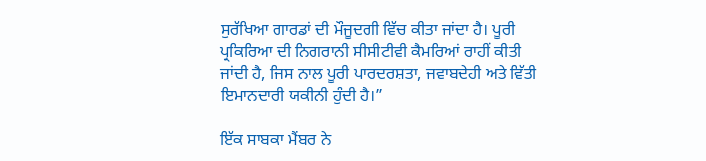ਸੁਰੱਖਿਆ ਗਾਰਡਾਂ ਦੀ ਮੌਜੂਦਗੀ ਵਿੱਚ ਕੀਤਾ ਜਾਂਦਾ ਹੈ। ਪੂਰੀ ਪ੍ਰਕਿਰਿਆ ਦੀ ਨਿਗਰਾਨੀ ਸੀਸੀਟੀਵੀ ਕੈਮਰਿਆਂ ਰਾਹੀਂ ਕੀਤੀ ਜਾਂਦੀ ਹੈ, ਜਿਸ ਨਾਲ ਪੂਰੀ ਪਾਰਦਰਸ਼ਤਾ, ਜਵਾਬਦੇਹੀ ਅਤੇ ਵਿੱਤੀ ਇਮਾਨਦਾਰੀ ਯਕੀਨੀ ਹੁੰਦੀ ਹੈ।”

ਇੱਕ ਸਾਬਕਾ ਮੈਂਬਰ ਨੇ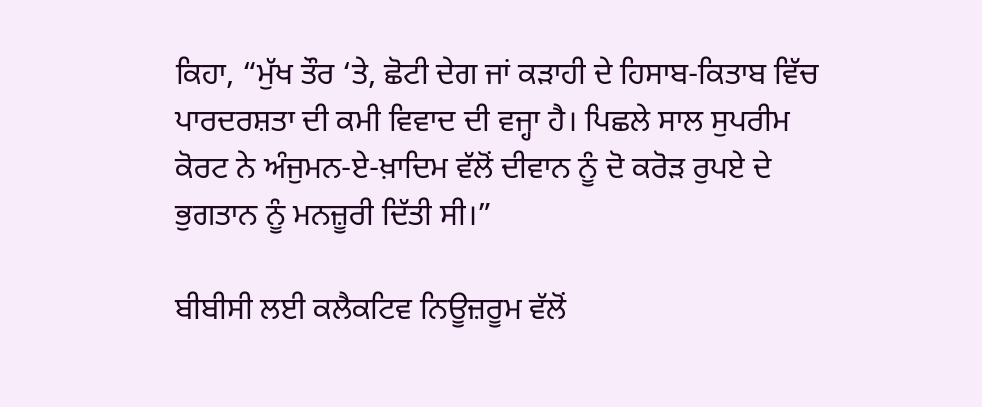ਕਿਹਾ, “ਮੁੱਖ ਤੌਰ ‘ਤੇ, ਛੋਟੀ ਦੇਗ ਜਾਂ ਕੜਾਹੀ ਦੇ ਹਿਸਾਬ-ਕਿਤਾਬ ਵਿੱਚ ਪਾਰਦਰਸ਼ਤਾ ਦੀ ਕਮੀ ਵਿਵਾਦ ਦੀ ਵਜ੍ਹਾ ਹੈ। ਪਿਛਲੇ ਸਾਲ ਸੁਪਰੀਮ ਕੋਰਟ ਨੇ ਅੰਜੁਮਨ-ਏ-ਖ਼ਾਦਿਮ ਵੱਲੋਂ ਦੀਵਾਨ ਨੂੰ ਦੋ ਕਰੋੜ ਰੁਪਏ ਦੇ ਭੁਗਤਾਨ ਨੂੰ ਮਨਜ਼ੂਰੀ ਦਿੱਤੀ ਸੀ।”

ਬੀਬੀਸੀ ਲਈ ਕਲੈਕਟਿਵ ਨਿਊਜ਼ਰੂਮ ਵੱਲੋਂ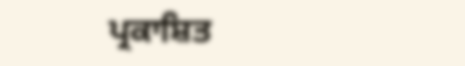ਪ੍ਰਕਾਸ਼ਿਤ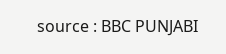source : BBC PUNJABI